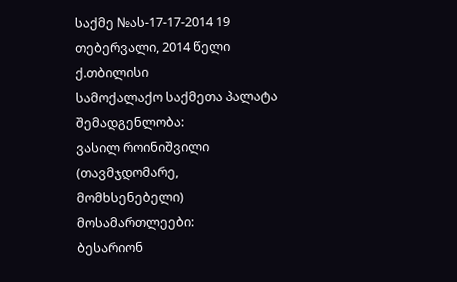საქმე №ას-17-17-2014 19 თებერვალი, 2014 წელი
ქ.თბილისი
სამოქალაქო საქმეთა პალატა
შემადგენლობა:
ვასილ როინიშვილი (თავმჯდომარე, მომხსენებელი)
მოსამართლეები:
ბესარიონ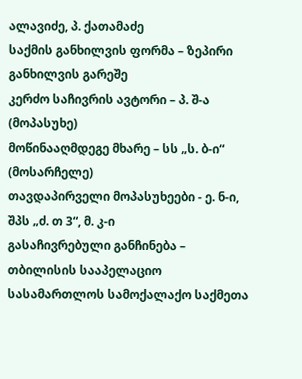ალავიძე, პ. ქათამაძე
საქმის განხილვის ფორმა – ზეპირი განხილვის გარეშე
კერძო საჩივრის ავტორი – პ. შ-ა (მოპასუხე)
მოწინააღმდეგე მხარე – სს „ს. ბ-ი“ (მოსარჩელე)
თავდაპირველი მოპასუხეები - ე. ნ-ი, შპს „ძ. თ 3“, მ. კ-ი
გასაჩივრებული განჩინება – თბილისის სააპელაციო სასამართლოს სამოქალაქო საქმეთა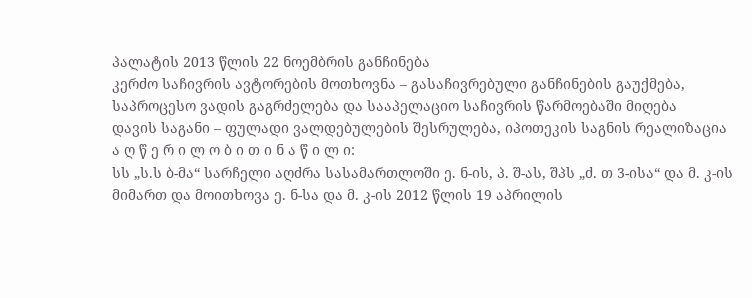პალატის 2013 წლის 22 ნოემბრის განჩინება
კერძო საჩივრის ავტორების მოთხოვნა – გასაჩივრებული განჩინების გაუქმება, საპროცესო ვადის გაგრძელება და სააპელაციო საჩივრის წარმოებაში მიღება
დავის საგანი – ფულადი ვალდებულების შესრულება, იპოთეკის საგნის რეალიზაცია
ა ღ წ ე რ ი ლ ო ბ ი თ ი ნ ა წ ი ლ ი:
სს „ს.ს ბ-მა“ სარჩელი აღძრა სასამართლოში ე. ნ-ის, პ. შ-ას, შპს „ძ. თ 3-ისა“ და მ. კ-ის მიმართ და მოითხოვა ე. ნ-სა და მ. კ-ის 2012 წლის 19 აპრილის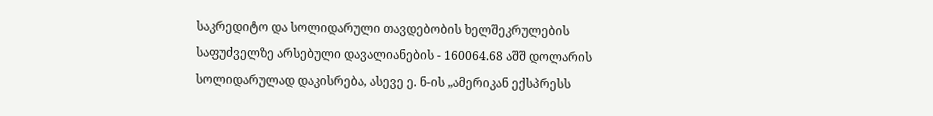საკრედიტო და სოლიდარული თავდებობის ხელშეკრულების საფუძველზე არსებული დავალიანების - 160064.68 აშშ დოლარის სოლიდარულად დაკისრება, ასევე ე. ნ-ის „ამერიკან ექსპრესს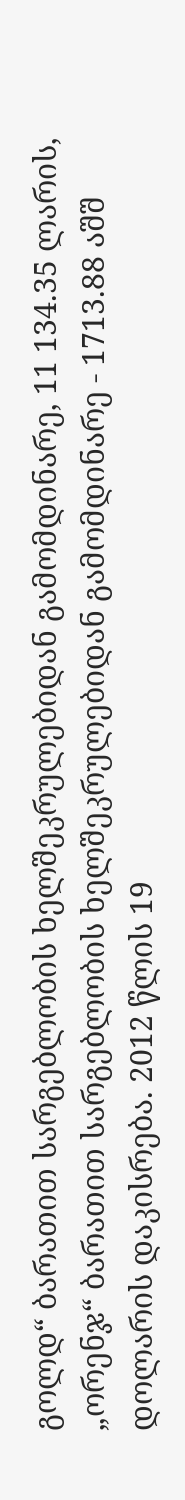გოლდ“ ბარათით სარგებლობის ხელშეკრულებიდან გამომდინარე, 11 134.35 ლარის, „ორენჯ“ ბარათით სარგებლობის ხელშეკრულებიდან გამომდინარე - 1713.88 აშშ დოლარის დაკისრება. 2012 წლის 19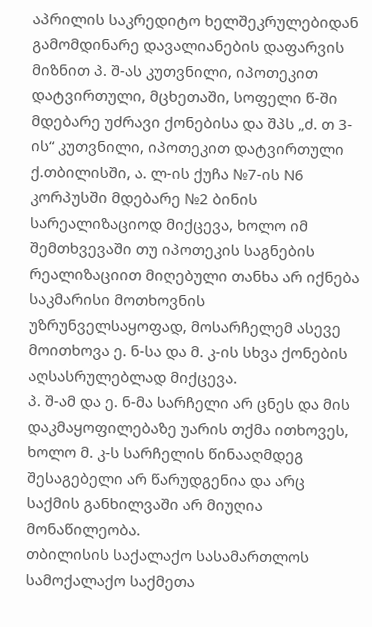აპრილის საკრედიტო ხელშეკრულებიდან გამომდინარე დავალიანების დაფარვის მიზნით პ. შ-ას კუთვნილი, იპოთეკით დატვირთული, მცხეთაში, სოფელი წ-ში მდებარე უძრავი ქონებისა და შპს „ძ. თ 3-ის“ კუთვნილი, იპოთეკით დატვირთული ქ.თბილისში, ა. ლ-ის ქუჩა №7-ის N6 კორპუსში მდებარე №2 ბინის სარეალიზაციოდ მიქცევა, ხოლო იმ შემთხვევაში თუ იპოთეკის საგნების რეალიზაციით მიღებული თანხა არ იქნება საკმარისი მოთხოვნის უზრუნველსაყოფად, მოსარჩელემ ასევე მოითხოვა ე. ნ-სა და მ. კ-ის სხვა ქონების აღსასრულებლად მიქცევა.
პ. შ-ამ და ე. ნ-მა სარჩელი არ ცნეს და მის დაკმაყოფილებაზე უარის თქმა ითხოვეს, ხოლო მ. კ-ს სარჩელის წინააღმდეგ შესაგებელი არ წარუდგენია და არც საქმის განხილვაში არ მიუღია მონაწილეობა.
თბილისის საქალაქო სასამართლოს სამოქალაქო საქმეთა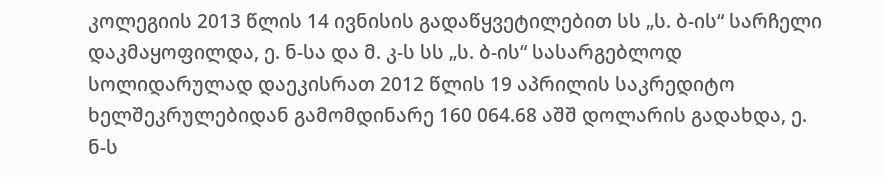კოლეგიის 2013 წლის 14 ივნისის გადაწყვეტილებით სს „ს. ბ-ის“ სარჩელი დაკმაყოფილდა, ე. ნ-სა და მ. კ-ს სს „ს. ბ-ის“ სასარგებლოდ სოლიდარულად დაეკისრათ 2012 წლის 19 აპრილის საკრედიტო ხელშეკრულებიდან გამომდინარე 160 064.68 აშშ დოლარის გადახდა, ე. ნ-ს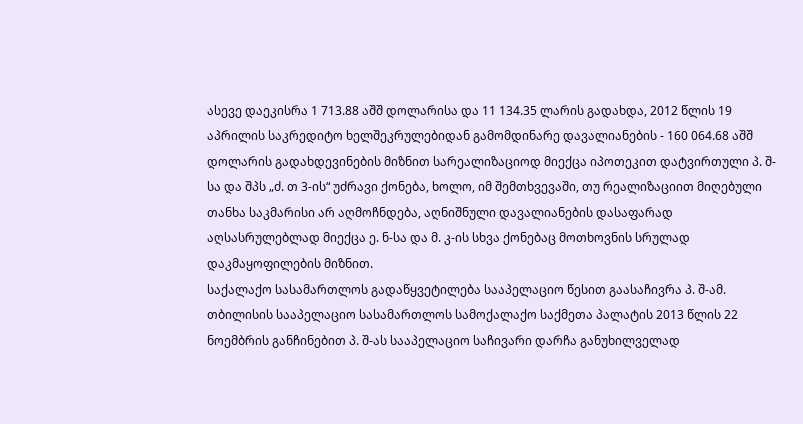ასევე დაეკისრა 1 713.88 აშშ დოლარისა და 11 134.35 ლარის გადახდა, 2012 წლის 19 აპრილის საკრედიტო ხელშეკრულებიდან გამომდინარე დავალიანების - 160 064.68 აშშ დოლარის გადახდევინების მიზნით სარეალიზაციოდ მიექცა იპოთეკით დატვირთული პ. შ-სა და შპს „ძ. თ 3-ის“ უძრავი ქონება, ხოლო, იმ შემთხვევაში, თუ რეალიზაციით მიღებული თანხა საკმარისი არ აღმოჩნდება, აღნიშნული დავალიანების დასაფარად აღსასრულებლად მიექცა ე. ნ-სა და მ. კ-ის სხვა ქონებაც მოთხოვნის სრულად დაკმაყოფილების მიზნით.
საქალაქო სასამართლოს გადაწყვეტილება სააპელაციო წესით გაასაჩივრა პ. შ-ამ.
თბილისის სააპელაციო სასამართლოს სამოქალაქო საქმეთა პალატის 2013 წლის 22 ნოემბრის განჩინებით პ. შ-ას სააპელაციო საჩივარი დარჩა განუხილველად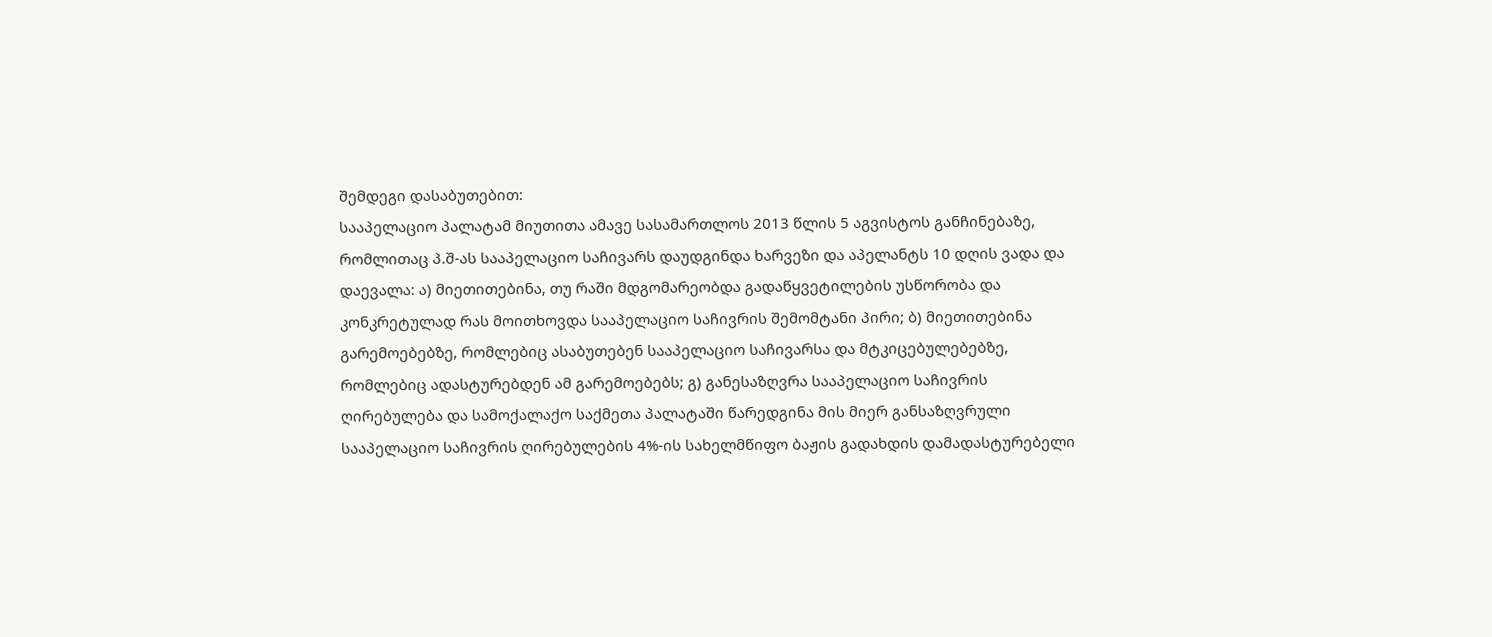შემდეგი დასაბუთებით:
სააპელაციო პალატამ მიუთითა ამავე სასამართლოს 2013 წლის 5 აგვისტოს განჩინებაზე, რომლითაც პ.შ-ას სააპელაციო საჩივარს დაუდგინდა ხარვეზი და აპელანტს 10 დღის ვადა და დაევალა: ა) მიეთითებინა, თუ რაში მდგომარეობდა გადაწყვეტილების უსწორობა და კონკრეტულად რას მოითხოვდა სააპელაციო საჩივრის შემომტანი პირი; ბ) მიეთითებინა გარემოებებზე, რომლებიც ასაბუთებენ სააპელაციო საჩივარსა და მტკიცებულებებზე, რომლებიც ადასტურებდენ ამ გარემოებებს; გ) განესაზღვრა სააპელაციო საჩივრის ღირებულება და სამოქალაქო საქმეთა პალატაში წარედგინა მის მიერ განსაზღვრული სააპელაციო საჩივრის ღირებულების 4%-ის სახელმწიფო ბაჟის გადახდის დამადასტურებელი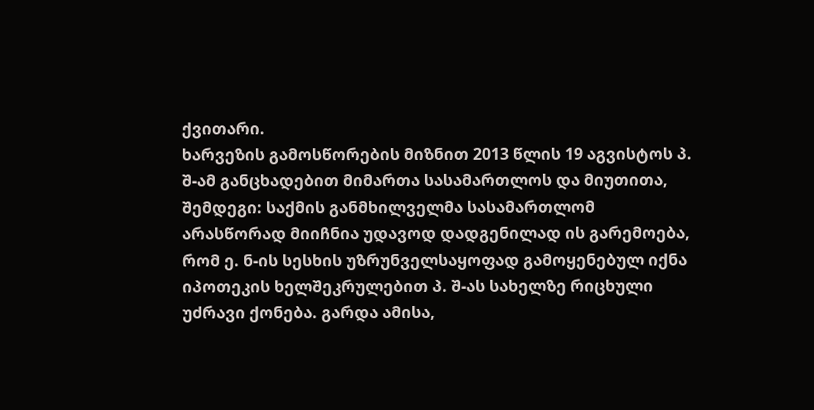ქვითარი.
ხარვეზის გამოსწორების მიზნით 2013 წლის 19 აგვისტოს პ. შ-ამ განცხადებით მიმართა სასამართლოს და მიუთითა, შემდეგი: საქმის განმხილველმა სასამართლომ არასწორად მიიჩნია უდავოდ დადგენილად ის გარემოება, რომ ე. ნ-ის სესხის უზრუნველსაყოფად გამოყენებულ იქნა იპოთეკის ხელშეკრულებით პ. შ-ას სახელზე რიცხული უძრავი ქონება. გარდა ამისა,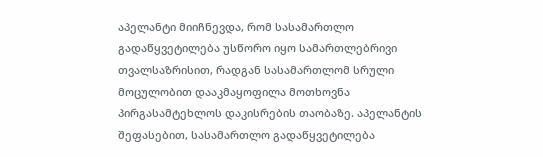აპელანტი მიიჩნევდა, რომ სასამართლო გადაწყვეტილება უსწორო იყო სამართლებრივი თვალსაზრისით, რადგან სასამართლომ სრული მოცულობით დააკმაყოფილა მოთხოვნა პირგასამტეხლოს დაკისრების თაობაზე. აპელანტის შეფასებით, სასამართლო გადაწყვეტილება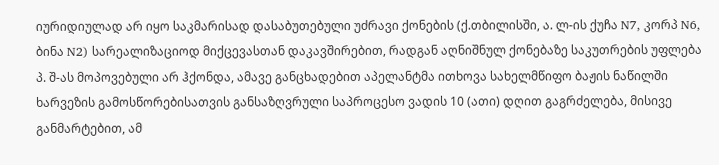იურიდიულად არ იყო საკმარისად დასაბუთებული უძრავი ქონების (ქ.თბილისში, ა. ლ-ის ქუჩა N7, კორპ N6, ბინა N2) სარეალიზაციოდ მიქცევასთან დაკავშირებით, რადგან აღნიშნულ ქონებაზე საკუთრების უფლება პ. შ-ას მოპოვებული არ ჰქონდა, ამავე განცხადებით აპელანტმა ითხოვა სახელმწიფო ბაჟის ნაწილში ხარვეზის გამოსწორებისათვის განსაზღვრული საპროცესო ვადის 10 (ათი) დღით გაგრძელება, მისივე განმარტებით, ამ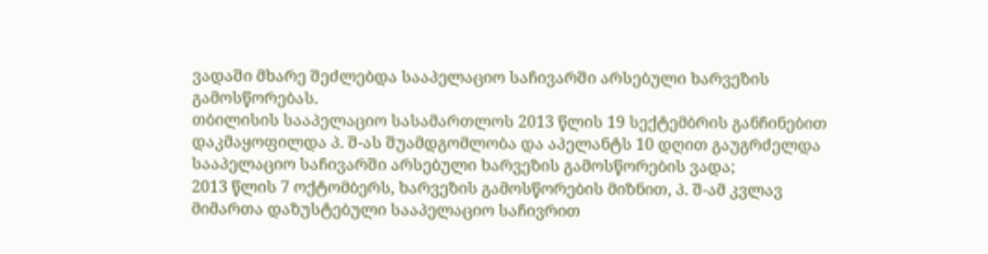ვადაში მხარე შეძლებდა სააპელაციო საჩივარში არსებული ხარვეზის გამოსწორებას.
თბილისის სააპელაციო სასამართლოს 2013 წლის 19 სექტემბრის განჩინებით დაკმაყოფილდა პ. შ-ას შუამდგომლობა და აპელანტს 10 დღით გაუგრძელდა სააპელაციო საჩივარში არსებული ხარვეზის გამოსწორების ვადა;
2013 წლის 7 ოქტომბერს, ხარვეზის გამოსწორების მიზნით, პ. შ-ამ კვლავ მიმართა დაზუსტებული სააპელაციო საჩივრით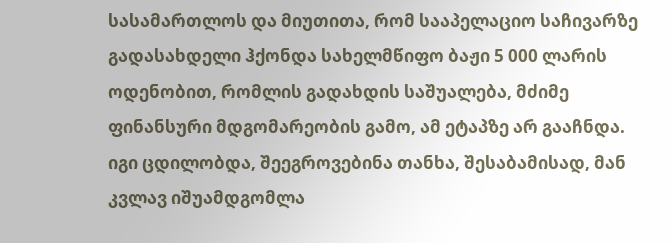სასამართლოს და მიუთითა, რომ სააპელაციო საჩივარზე გადასახდელი ჰქონდა სახელმწიფო ბაჟი 5 000 ლარის ოდენობით, რომლის გადახდის საშუალება, მძიმე ფინანსური მდგომარეობის გამო, ამ ეტაპზე არ გააჩნდა. იგი ცდილობდა, შეეგროვებინა თანხა, შესაბამისად, მან კვლავ იშუამდგომლა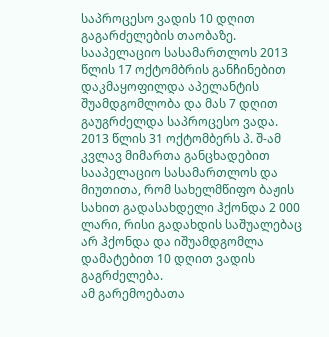საპროცესო ვადის 10 დღით გაგარძელების თაობაზე.
სააპელაციო სასამართლოს 2013 წლის 17 ოქტომბრის განჩინებით დაკმაყოფილდა აპელანტის შუამდგომლობა და მას 7 დღით გაუგრძელდა საპროცესო ვადა.
2013 წლის 31 ოქტომბერს პ. შ-ამ კვლავ მიმართა განცხადებით სააპელაციო სასამართლოს და მიუთითა, რომ სახელმწიფო ბაჟის სახით გადასახდელი ჰქონდა 2 000 ლარი, რისი გადახდის საშუალებაც არ ჰქონდა და იშუამდგომლა დამატებით 10 დღით ვადის გაგრძელება.
ამ გარემოებათა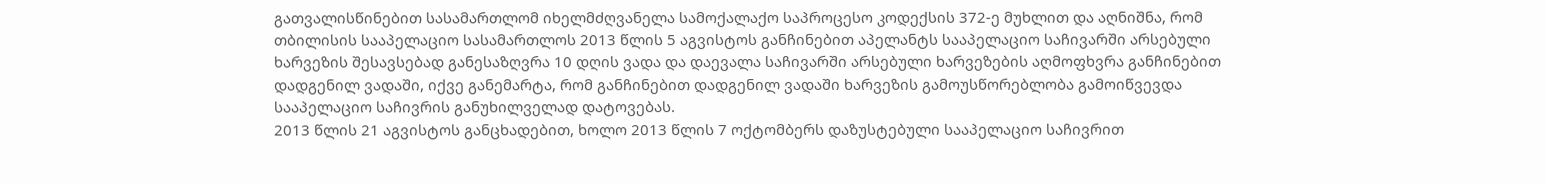გათვალისწინებით სასამართლომ იხელმძღვანელა სამოქალაქო საპროცესო კოდექსის 372-ე მუხლით და აღნიშნა, რომ თბილისის სააპელაციო სასამართლოს 2013 წლის 5 აგვისტოს განჩინებით აპელანტს სააპელაციო საჩივარში არსებული ხარვეზის შესავსებად განესაზღვრა 10 დღის ვადა და დაევალა საჩივარში არსებული ხარვეზების აღმოფხვრა განჩინებით დადგენილ ვადაში, იქვე განემარტა, რომ განჩინებით დადგენილ ვადაში ხარვეზის გამოუსწორებლობა გამოიწვევდა სააპელაციო საჩივრის განუხილველად დატოვებას.
2013 წლის 21 აგვისტოს განცხადებით, ხოლო 2013 წლის 7 ოქტომბერს დაზუსტებული სააპელაციო საჩივრით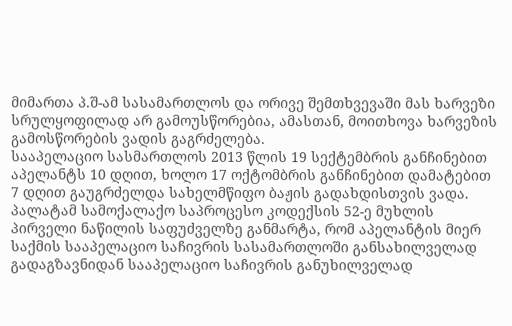მიმართა პ.შ-ამ სასამართლოს და ორივე შემთხვევაში მას ხარვეზი სრულყოფილად არ გამოუსწორებია, ამასთან, მოითხოვა ხარვეზის გამოსწორების ვადის გაგრძელება.
სააპელაციო სასმართლოს 2013 წლის 19 სექტემბრის განჩინებით აპელანტს 10 დღით, ხოლო 17 ოქტომბრის განჩინებით დამატებით 7 დღით გაუგრძელდა სახელმწიფო ბაჟის გადახდისთვის ვადა.
პალატამ სამოქალაქო საპროცესო კოდექსის 52-ე მუხლის პირველი ნაწილის საფუძველზე განმარტა, რომ აპელანტის მიერ საქმის სააპელაციო საჩივრის სასამართლოში განსახილველად გადაგზავნიდან სააპელაციო საჩივრის განუხილველად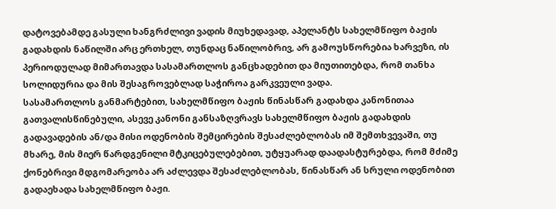დატოვებამდე გასული ხანგრძლივი ვადის მიუხედავად, აპელანტს სახელმწიფო ბაჟის გადახდის ნაწილში არც ერთხელ, თუნდაც ნაწილობრივ, არ გამოუსწორებია ხარვეზი, ის პერიოდულად მიმართავდა სასამართლოს განცხადებით და მიუთითებდა, რომ თანხა სოლიდურია და მის შესაგროვებლად საჭიროა გარკვეული ვადა.
სასამართლოს განმარტებით, სახელმწიფო ბაჟის წინასწარ გადახდა კანონითაა გათვალისწინებული, ასევე კანონი განსაზღვრავს სახელმწიფო ბაჟის გადახდის გადავადების ან/და მისი ოდენობის შემცირების შესაძლებლობას იმ შემთხვევაში, თუ მხარე, მის მიერ წარდგენილი მტკიცებულებებით, უტყუარად დაადასტურებდა, რომ მძიმე ქონებრივი მდგომარეობა არ აძლევდა შესაძლებლობას, წინასწარ ან სრული ოდენობით გადაეხადა სახელმწიფო ბაჟი.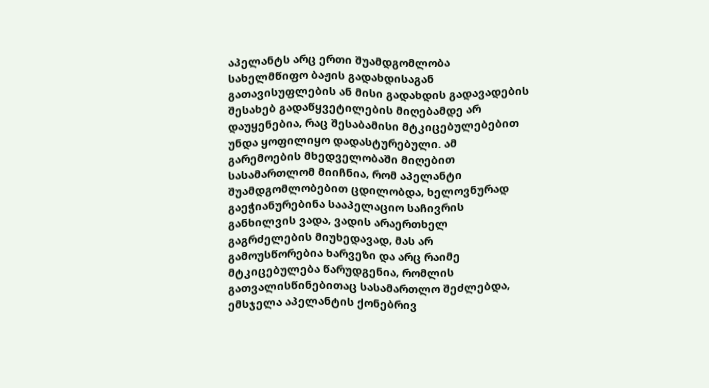აპელანტს არც ერთი შუამდგომლობა სახელმწიფო ბაჟის გადახდისაგან გათავისუფლების ან მისი გადახდის გადავადების შესახებ გადაწყვეტილების მიღებამდე არ დაუყენებია, რაც შესაბამისი მტკიცებულებებით უნდა ყოფილიყო დადასტურებული. ამ გარემოების მხედველობაში მიღებით სასამართლომ მიიჩნია, რომ აპელანტი შუამდგომლობებით ცდილობდა, ხელოვნურად გაეჭიანურებინა სააპელაციო საჩივრის განხილვის ვადა, ვადის არაერთხელ გაგრძელების მიუხედავად, მას არ გამოუსწორებია ხარვეზი და არც რაიმე მტკიცებულება წარუდგენია, რომლის გათვალისწინებითაც სასამართლო შეძლებდა, ემსჯელა აპელანტის ქონებრივ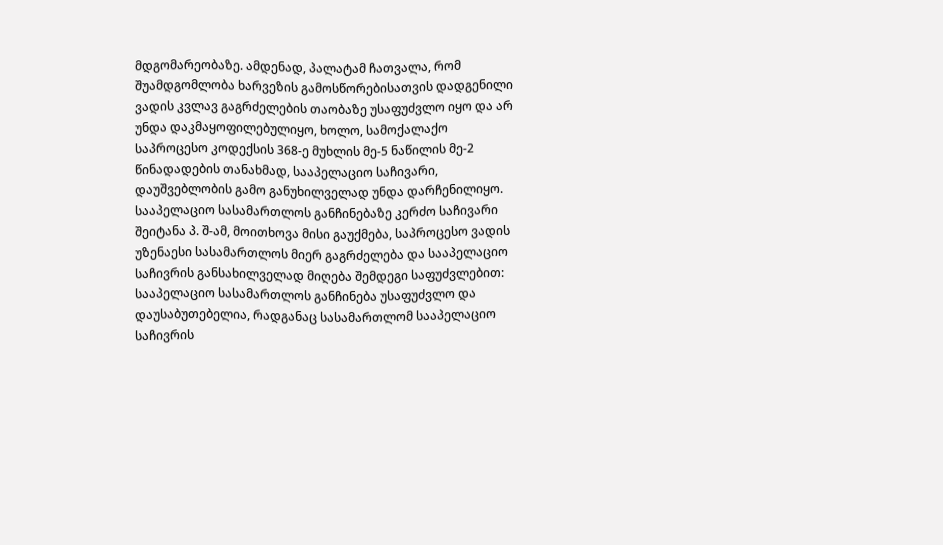მდგომარეობაზე. ამდენად, პალატამ ჩათვალა, რომ შუამდგომლობა ხარვეზის გამოსწორებისათვის დადგენილი ვადის კვლავ გაგრძელების თაობაზე უსაფუძვლო იყო და არ უნდა დაკმაყოფილებულიყო, ხოლო, სამოქალაქო საპროცესო კოდექსის 368-ე მუხლის მე-5 ნაწილის მე-2 წინადადების თანახმად, სააპელაციო საჩივარი, დაუშვებლობის გამო განუხილველად უნდა დარჩენილიყო.
სააპელაციო სასამართლოს განჩინებაზე კერძო საჩივარი შეიტანა პ. შ-ამ, მოითხოვა მისი გაუქმება, საპროცესო ვადის უზენაესი სასამართლოს მიერ გაგრძელება და სააპელაციო საჩივრის განსახილველად მიღება შემდეგი საფუძვლებით:
სააპელაციო სასამართლოს განჩინება უსაფუძვლო და დაუსაბუთებელია, რადგანაც სასამართლომ სააპელაციო საჩივრის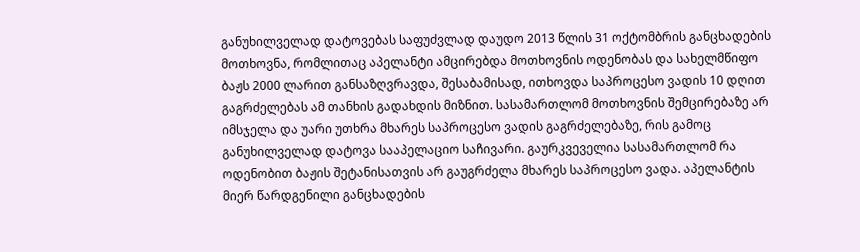განუხილველად დატოვებას საფუძვლად დაუდო 2013 წლის 31 ოქტომბრის განცხადების მოთხოვნა, რომლითაც აპელანტი ამცირებდა მოთხოვნის ოდენობას და სახელმწიფო ბაჟს 2000 ლარით განსაზღვრავდა, შესაბამისად, ითხოვდა საპროცესო ვადის 10 დღით გაგრძელებას ამ თანხის გადახდის მიზნით. სასამართლომ მოთხოვნის შემცირებაზე არ იმსჯელა და უარი უთხრა მხარეს საპროცესო ვადის გაგრძელებაზე, რის გამოც განუხილველად დატოვა სააპელაციო საჩივარი. გაურკვეველია სასამართლომ რა ოდენობით ბაჟის შეტანისათვის არ გაუგრძელა მხარეს საპროცესო ვადა. აპელანტის მიერ წარდგენილი განცხადების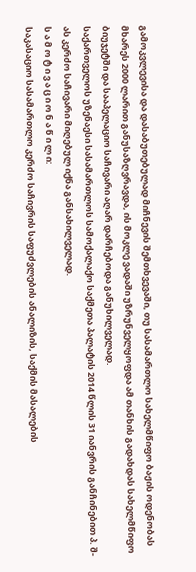გამოკვლევისა და დასაბუთებულად მიჩნევის შემთხვევაში, თუ სასამართლო სახელმწიფო ბაჟის ოდენობას მხარეს 2000 ლარით განუსაზღვრავდა, ის მოკლე ვადაში უზრუნველყოფდა ამ თანხის გადახდას სახელმწიფო ბიუჯეტში და სააპელაციო საჩივარი აღარ დარჩებოდა განუხილველად.
საქართველოს უზენაესი სასამართლოს სამოქალაქო საქმეთა პალატის 2014 წლის 31 იანვრის განჩინებით პ. შ-ას კერძო საჩივარი მიღებულ იქნა განსახილველად.
ს ა მ ო ტ ი ვ ა ც ი ო ნ ა წ ი ლ ი:
საკასაციო სასამართლო კერძო საჩივრის საფუძვლების ანალიზის, საქმის მასალების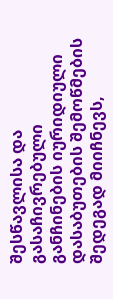შესწავლისა და გასაჩივრებული განჩინების იურიდიული დასაბუთების შემოწმების შედეგად მიიჩნევს,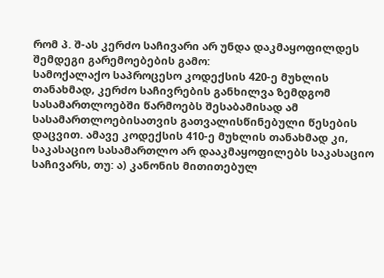რომ პ. შ-ას კერძო საჩივარი არ უნდა დაკმაყოფილდეს შემდეგი გარემოებების გამო:
სამოქალაქო საპროცესო კოდექსის 420-ე მუხლის თანახმად, კერძო საჩივრების განხილვა ზემდგომ სასამართლოებში წარმოებს შესაბამისად ამ სასამართლოებისათვის გათვალისწინებული წესების დაცვით. ამავე კოდექსის 410-ე მუხლის თანახმად კი, საკასაციო სასამართლო არ დააკმაყოფილებს საკასაციო საჩივარს, თუ: ა) კანონის მითითებულ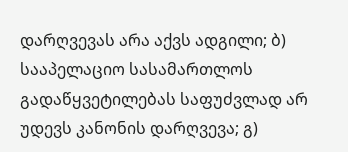დარღვევას არა აქვს ადგილი; ბ) სააპელაციო სასამართლოს გადაწყვეტილებას საფუძვლად არ უდევს კანონის დარღვევა; გ)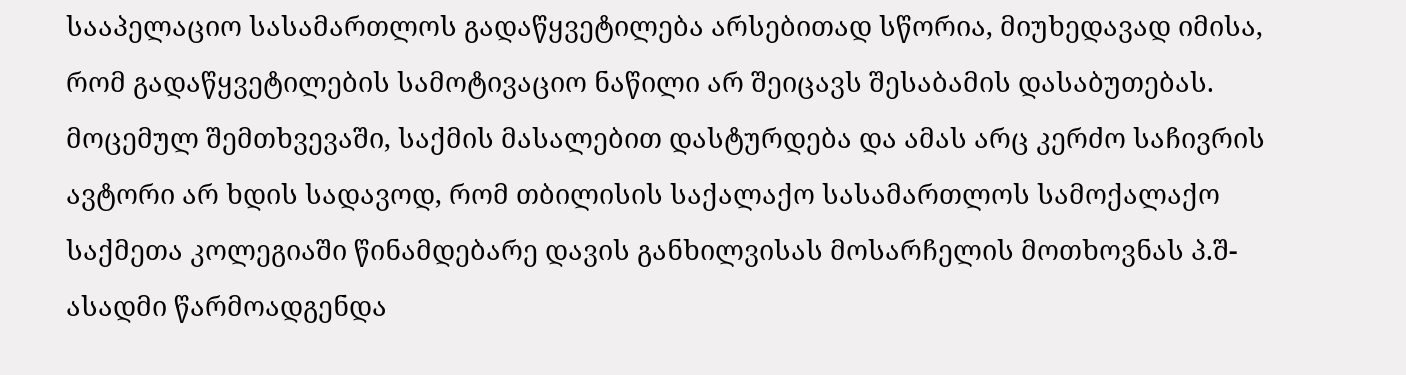სააპელაციო სასამართლოს გადაწყვეტილება არსებითად სწორია, მიუხედავად იმისა, რომ გადაწყვეტილების სამოტივაციო ნაწილი არ შეიცავს შესაბამის დასაბუთებას.
მოცემულ შემთხვევაში, საქმის მასალებით დასტურდება და ამას არც კერძო საჩივრის ავტორი არ ხდის სადავოდ, რომ თბილისის საქალაქო სასამართლოს სამოქალაქო საქმეთა კოლეგიაში წინამდებარე დავის განხილვისას მოსარჩელის მოთხოვნას პ.შ-ასადმი წარმოადგენდა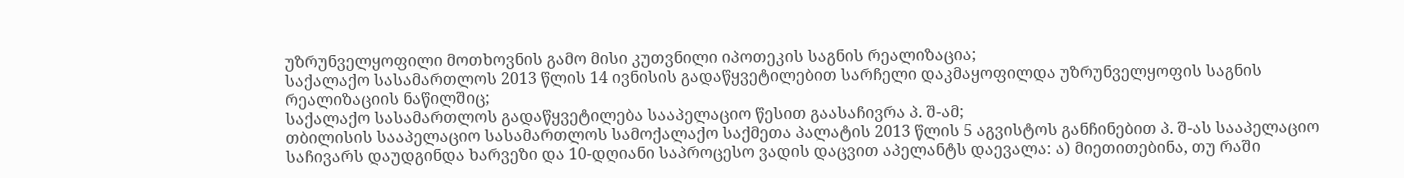უზრუნველყოფილი მოთხოვნის გამო მისი კუთვნილი იპოთეკის საგნის რეალიზაცია;
საქალაქო სასამართლოს 2013 წლის 14 ივნისის გადაწყვეტილებით სარჩელი დაკმაყოფილდა უზრუნველყოფის საგნის რეალიზაციის ნაწილშიც;
საქალაქო სასამართლოს გადაწყვეტილება სააპელაციო წესით გაასაჩივრა პ. შ-ამ;
თბილისის სააპელაციო სასამართლოს სამოქალაქო საქმეთა პალატის 2013 წლის 5 აგვისტოს განჩინებით პ. შ-ას სააპელაციო საჩივარს დაუდგინდა ხარვეზი და 10-დღიანი საპროცესო ვადის დაცვით აპელანტს დაევალა: ა) მიეთითებინა, თუ რაში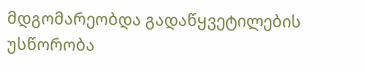მდგომარეობდა გადაწყვეტილების უსწორობა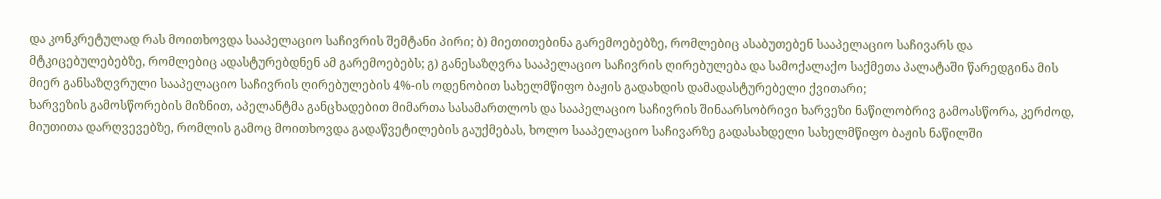და კონკრეტულად რას მოითხოვდა სააპელაციო საჩივრის შემტანი პირი; ბ) მიეთითებინა გარემოებებზე, რომლებიც ასაბუთებენ სააპელაციო საჩივარს და მტკიცებულებებზე, რომლებიც ადასტურებდნენ ამ გარემოებებს; გ) განესაზღვრა სააპელაციო საჩივრის ღირებულება და სამოქალაქო საქმეთა პალატაში წარედგინა მის მიერ განსაზღვრული სააპელაციო საჩივრის ღირებულების 4%-ის ოდენობით სახელმწიფო ბაჟის გადახდის დამადასტურებელი ქვითარი;
ხარვეზის გამოსწორების მიზნით, აპელანტმა განცხადებით მიმართა სასამართლოს და სააპელაციო საჩივრის შინაარსობრივი ხარვეზი ნაწილობრივ გამოასწორა, კერძოდ, მიუთითა დარღვევებზე, რომლის გამოც მოითხოვდა გადაწვეტილების გაუქმებას, ხოლო სააპელაციო საჩივარზე გადასახდელი სახელმწიფო ბაჟის ნაწილში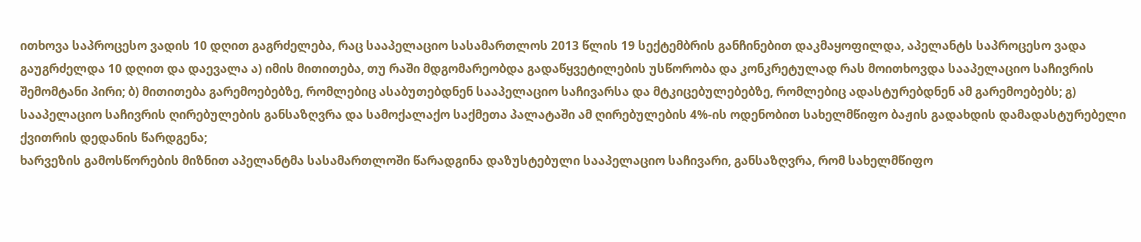ითხოვა საპროცესო ვადის 10 დღით გაგრძელება, რაც სააპელაციო სასამართლოს 2013 წლის 19 სექტემბრის განჩინებით დაკმაყოფილდა, აპელანტს საპროცესო ვადა გაუგრძელდა 10 დღით და დაევალა ა) იმის მითითება, თუ რაში მდგომარეობდა გადაწყვეტილების უსწორობა და კონკრეტულად რას მოითხოვდა სააპელაციო საჩივრის შემომტანი პირი; ბ) მითითება გარემოებებზე, რომლებიც ასაბუთებდნენ სააპელაციო საჩივარსა და მტკიცებულებებზე, რომლებიც ადასტურებდნენ ამ გარემოებებს; გ) სააპელაციო საჩივრის ღირებულების განსაზღვრა და სამოქალაქო საქმეთა პალატაში ამ ღირებულების 4%-ის ოდენობით სახელმწიფო ბაჟის გადახდის დამადასტურებელი ქვითრის დედანის წარდგენა;
ხარვეზის გამოსწორების მიზნით აპელანტმა სასამართლოში წარადგინა დაზუსტებული სააპელაციო საჩივარი, განსაზღვრა, რომ სახელმწიფო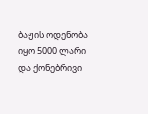ბაჟის ოდენობა იყო 5000 ლარი და ქონებრივი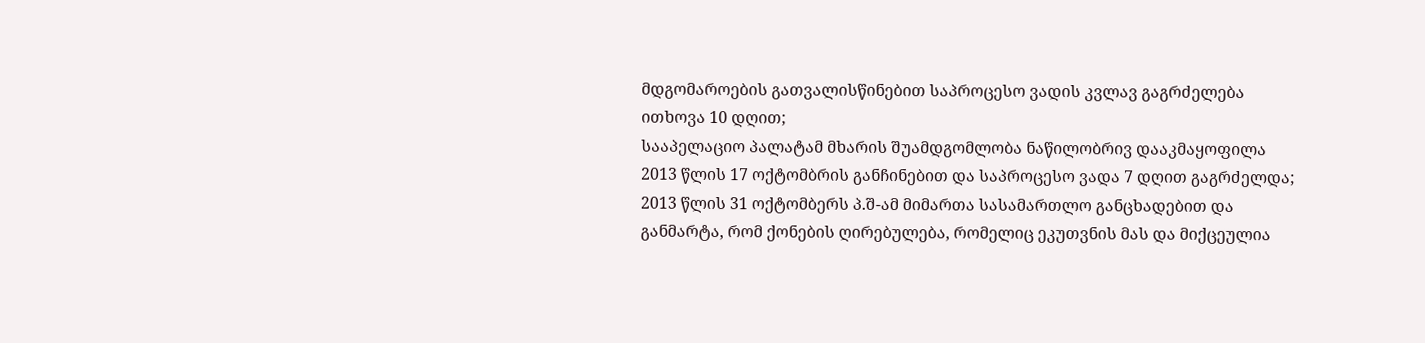მდგომაროების გათვალისწინებით საპროცესო ვადის კვლავ გაგრძელება ითხოვა 10 დღით;
სააპელაციო პალატამ მხარის შუამდგომლობა ნაწილობრივ დააკმაყოფილა 2013 წლის 17 ოქტომბრის განჩინებით და საპროცესო ვადა 7 დღით გაგრძელდა;
2013 წლის 31 ოქტომბერს პ.შ-ამ მიმართა სასამართლო განცხადებით და განმარტა, რომ ქონების ღირებულება, რომელიც ეკუთვნის მას და მიქცეულია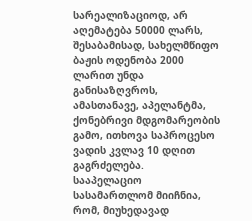სარეალიზაციოდ, არ აღემატება 50000 ლარს, შესაბამისად, სახელმწიფო ბაჟის ოდენობა 2000 ლარით უნდა განისაზღვროს, ამასთანავე, აპელანტმა, ქონებრივი მდგომარეობის გამო, ითხოვა საპროცესო ვადის კვლავ 10 დღით გაგრძელება.
სააპელაციო სასამართლომ მიიჩნია, რომ, მიუხედავად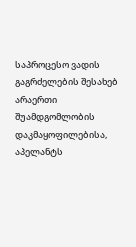საპროცესო ვადის გაგრძელების შესახებ არაერთი შუამდგომლობის დაკმაყოფილებისა, აპელანტს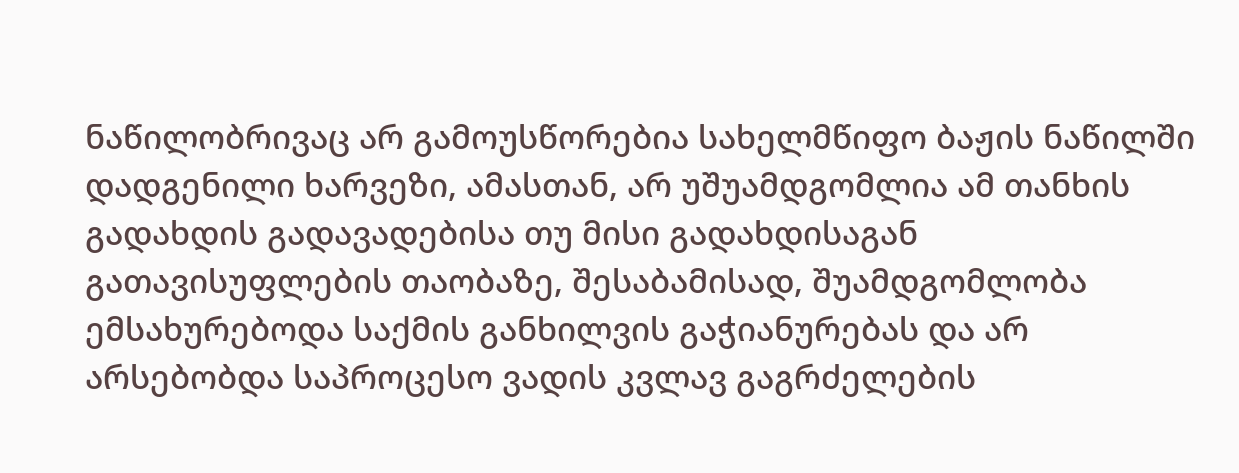ნაწილობრივაც არ გამოუსწორებია სახელმწიფო ბაჟის ნაწილში დადგენილი ხარვეზი, ამასთან, არ უშუამდგომლია ამ თანხის გადახდის გადავადებისა თუ მისი გადახდისაგან გათავისუფლების თაობაზე, შესაბამისად, შუამდგომლობა ემსახურებოდა საქმის განხილვის გაჭიანურებას და არ არსებობდა საპროცესო ვადის კვლავ გაგრძელების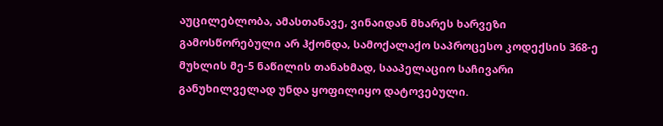აუცილებლობა, ამასთანავე, ვინაიდან მხარეს ხარვეზი გამოსწორებული არ ჰქონდა, სამოქალაქო საპროცესო კოდექსის 368-ე მუხლის მე-5 ნაწილის თანახმად, სააპელაციო საჩივარი განუხილველად უნდა ყოფილიყო დატოვებული.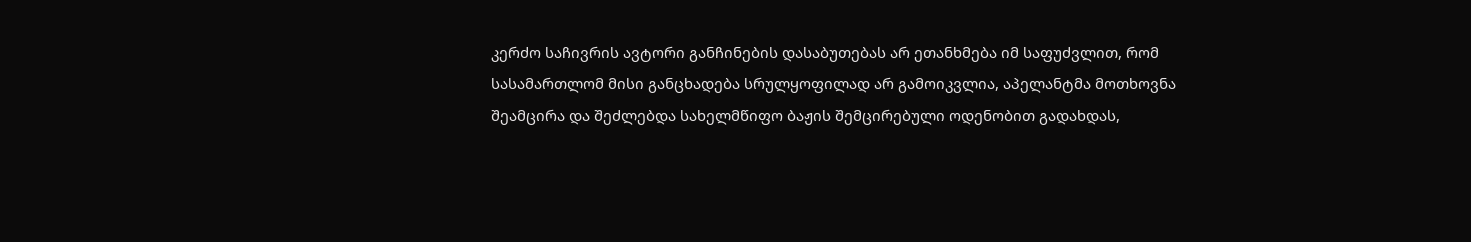კერძო საჩივრის ავტორი განჩინების დასაბუთებას არ ეთანხმება იმ საფუძვლით, რომ სასამართლომ მისი განცხადება სრულყოფილად არ გამოიკვლია, აპელანტმა მოთხოვნა შეამცირა და შეძლებდა სახელმწიფო ბაჟის შემცირებული ოდენობით გადახდას,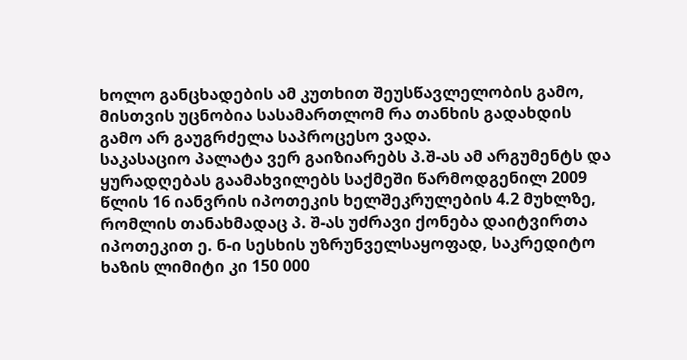ხოლო განცხადების ამ კუთხით შეუსწავლელობის გამო, მისთვის უცნობია სასამართლომ რა თანხის გადახდის გამო არ გაუგრძელა საპროცესო ვადა.
საკასაციო პალატა ვერ გაიზიარებს პ.შ-ას ამ არგუმენტს და ყურადღებას გაამახვილებს საქმეში წარმოდგენილ 2009 წლის 16 იანვრის იპოთეკის ხელშეკრულების 4.2 მუხლზე, რომლის თანახმადაც პ. შ-ას უძრავი ქონება დაიტვირთა იპოთეკით ე. ნ-ი სესხის უზრუნველსაყოფად, საკრედიტო ხაზის ლიმიტი კი 150 000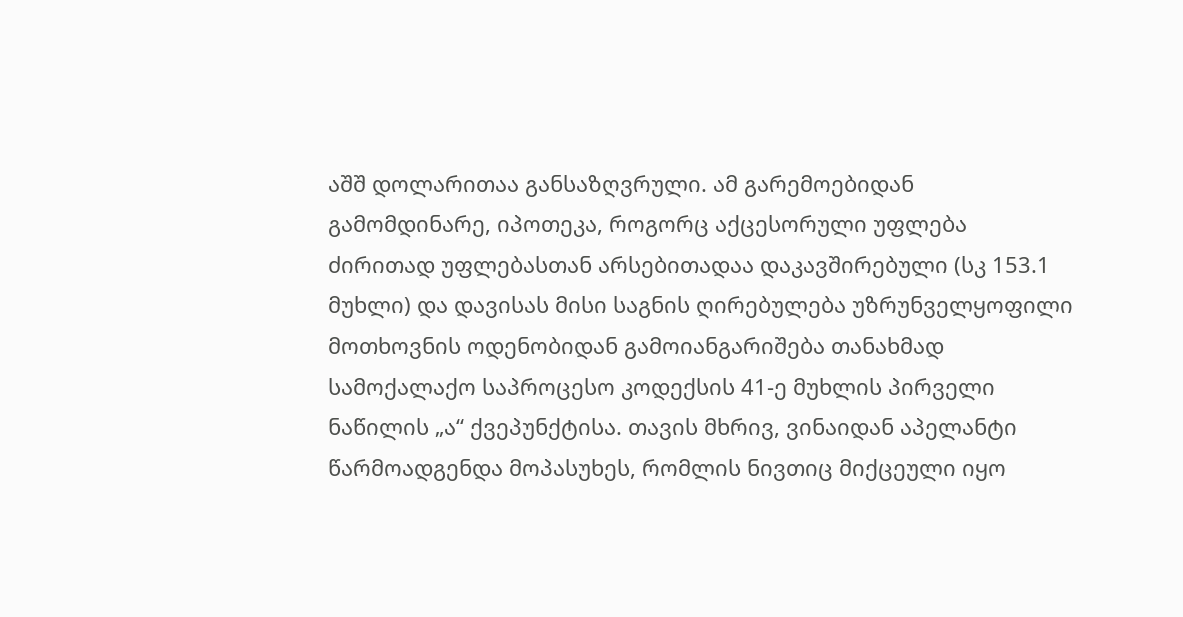აშშ დოლარითაა განსაზღვრული. ამ გარემოებიდან გამომდინარე, იპოთეკა, როგორც აქცესორული უფლება ძირითად უფლებასთან არსებითადაა დაკავშირებული (სკ 153.1 მუხლი) და დავისას მისი საგნის ღირებულება უზრუნველყოფილი მოთხოვნის ოდენობიდან გამოიანგარიშება თანახმად სამოქალაქო საპროცესო კოდექსის 41-ე მუხლის პირველი ნაწილის „ა“ ქვეპუნქტისა. თავის მხრივ, ვინაიდან აპელანტი წარმოადგენდა მოპასუხეს, რომლის ნივთიც მიქცეული იყო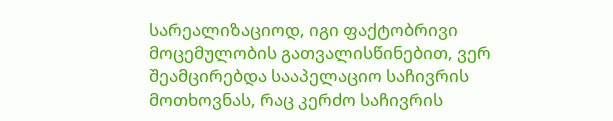სარეალიზაციოდ, იგი ფაქტობრივი მოცემულობის გათვალისწინებით, ვერ შეამცირებდა სააპელაციო საჩივრის მოთხოვნას, რაც კერძო საჩივრის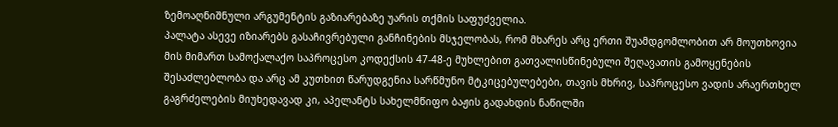ზემოაღნიშნული არგუმენტის გაზიარებაზე უარის თქმის საფუძველია.
პალატა ასევე იზიარებს გასაჩივრებული განჩინების მსჯელობას, რომ მხარეს არც ერთი შუამდგომლობით არ მოუთხოვია მის მიმართ სამოქალაქო საპროცესო კოდექსის 47-48-ე მუხლებით გათვალისწინებული შეღავათის გამოყენების შესაძლებლობა და არც ამ კუთხით წარუდგენია სარწმუნო მტკიცებულებები, თავის მხრივ, საპროცესო ვადის არაერთხელ გაგრძელების მიუხედავად კი, აპელანტს სახელმწიფო ბაჟის გადახდის ნაწილში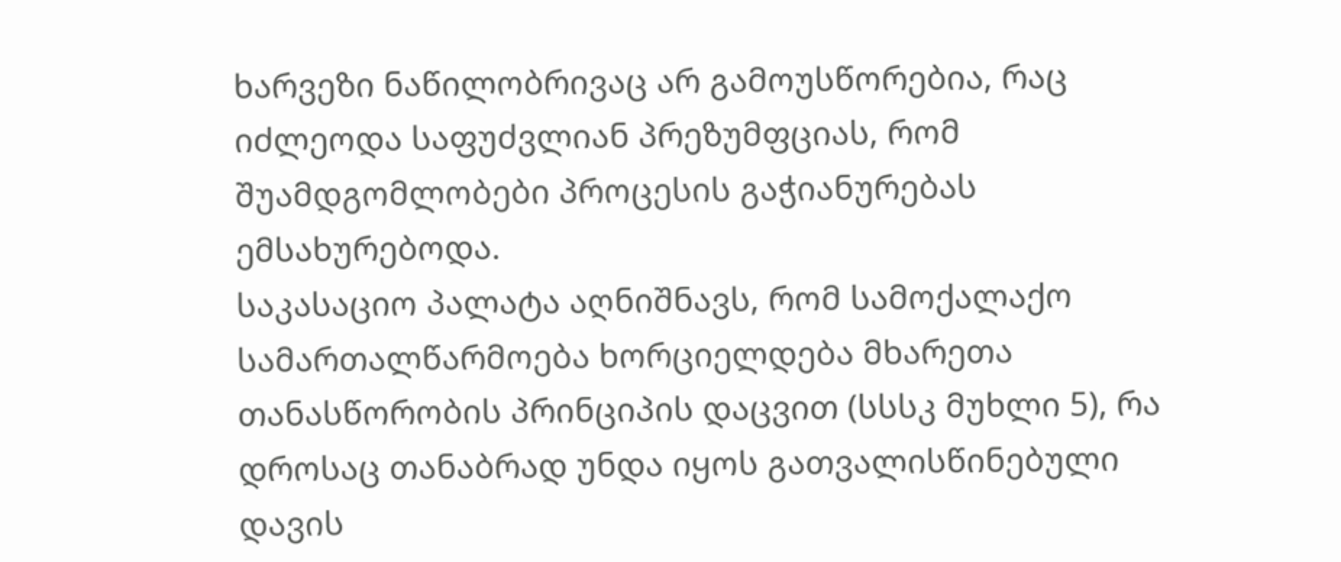ხარვეზი ნაწილობრივაც არ გამოუსწორებია, რაც იძლეოდა საფუძვლიან პრეზუმფციას, რომ შუამდგომლობები პროცესის გაჭიანურებას ემსახურებოდა.
საკასაციო პალატა აღნიშნავს, რომ სამოქალაქო სამართალწარმოება ხორციელდება მხარეთა თანასწორობის პრინციპის დაცვით (სსსკ მუხლი 5), რა დროსაც თანაბრად უნდა იყოს გათვალისწინებული დავის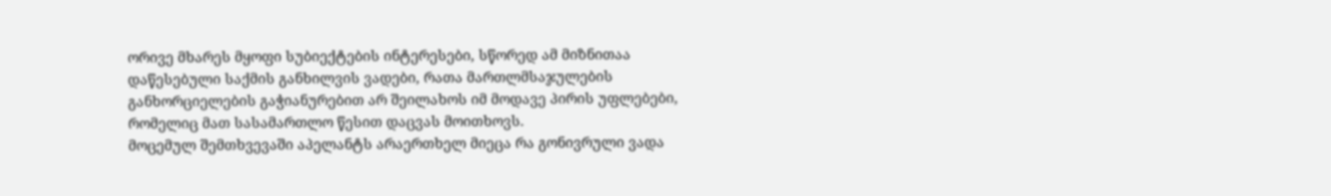ორივე მხარეს მყოფი სუბიექტების ინტერესები, სწორედ ამ მიზნითაა დაწესებული საქმის განხილვის ვადები, რათა მართლმსაჯულების განხორციელების გაჭიანურებით არ შეილახოს იმ მოდავე პირის უფლებები, რომელიც მათ სასამართლო წესით დაცვას მოითხოვს.
მოცემულ შემთხვევაში აპელანტს არაერთხელ მიეცა რა გონივრული ვადა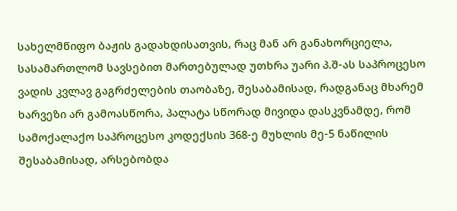სახელმწიფო ბაჟის გადახდისათვის, რაც მან არ განახორციელა, სასამართლომ სავსებით მართებულად უთხრა უარი პ.შ-ას საპროცესო ვადის კვლავ გაგრძელების თაობაზე, შესაბამისად, რადგანაც მხარემ ხარვეზი არ გამოასწორა, პალატა სწორად მივიდა დასკვნამდე, რომ სამოქალაქო საპროცესო კოდექსის 368-ე მუხლის მე-5 ნაწილის შესაბამისად, არსებობდა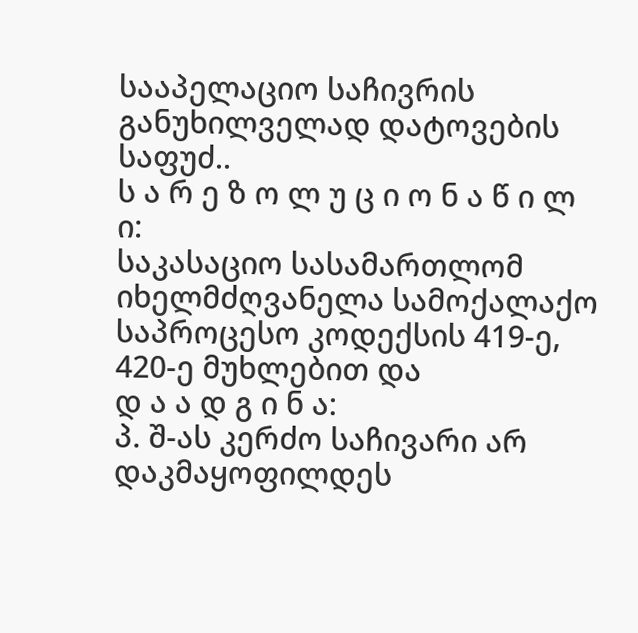სააპელაციო საჩივრის განუხილველად დატოვების საფუძ..
ს ა რ ე ზ ო ლ უ ც ი ო ნ ა წ ი ლ ი:
საკასაციო სასამართლომ იხელმძღვანელა სამოქალაქო საპროცესო კოდექსის 419-ე, 420-ე მუხლებით და
დ ა ა დ გ ი ნ ა:
პ. შ-ას კერძო საჩივარი არ დაკმაყოფილდეს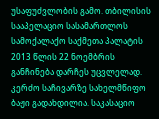უსაფუძვლობის გამო. თბილისის სააპელაციო სასამართლოს სამოქალაქო საქმეთა პალატის 2013 წლის 22 ნოემბრის განჩინება დარჩეს უცვლელად. კერძო საჩივარზე სახელმწიფო ბაჟი გადახდილია. საკასაციო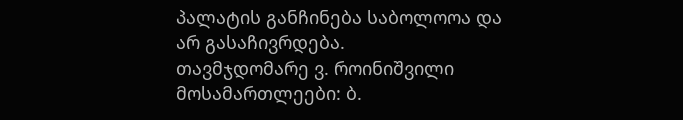პალატის განჩინება საბოლოოა და არ გასაჩივრდება.
თავმჯდომარე ვ. როინიშვილი
მოსამართლეები: ბ.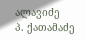ალავიძე
პ. ქათამაძე